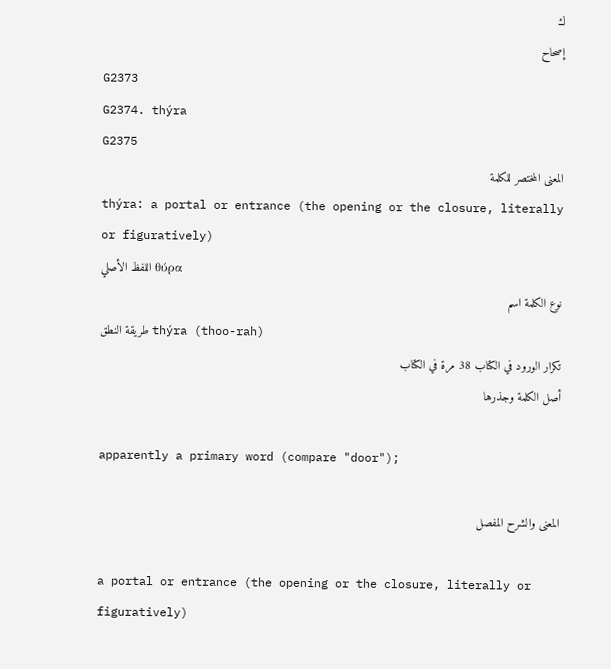ك
إصحاح
G2373
G2374. thýra
G2375
المعنى المختصر للكلمة
thýra: a portal or entrance (the opening or the closure, literally or figuratively)
اللفظ الأصلي θύρα
نوع الكلمة اسم
طريقة النطق thýra (thoo-rah)
تكرار الورود في الكتاب 38 مرة في الكتاب
أصل الكلمة وجذرها

apparently a primary word (compare "door");

المعنى والشرح المفصل

a portal or entrance (the opening or the closure, literally or figuratively)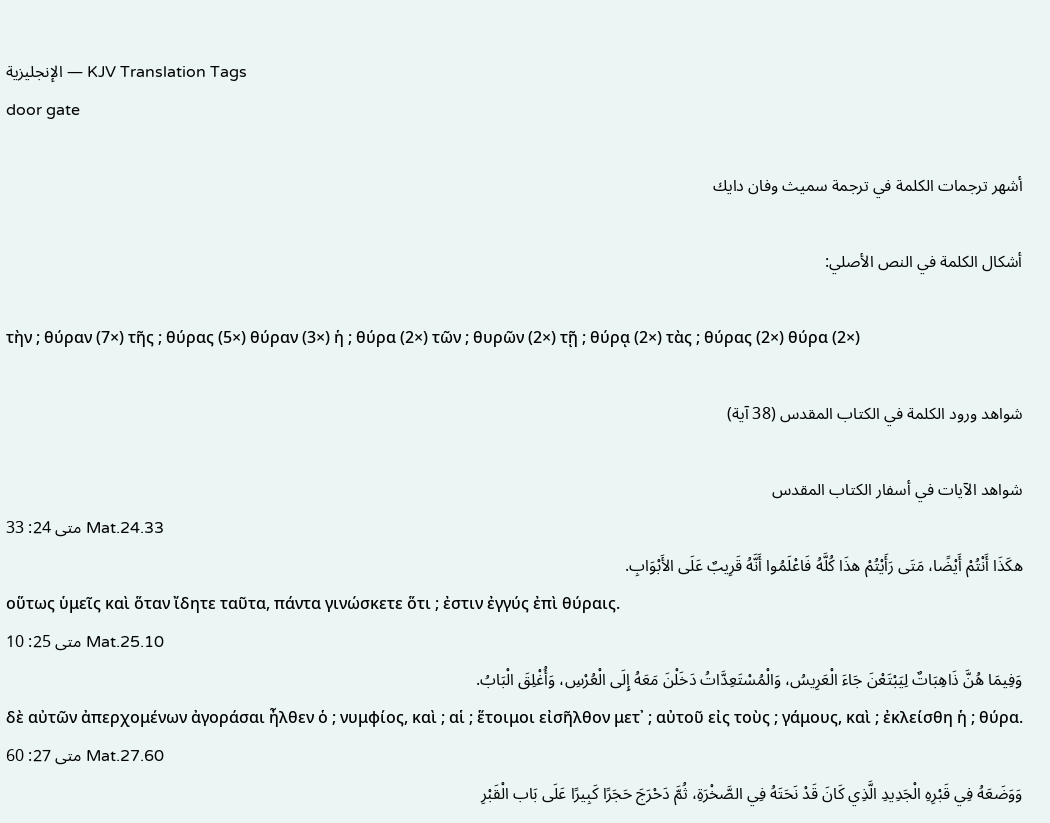الإنجليزية — KJV Translation Tags
door gate

أشهر ترجمات الكلمة في ترجمة سميث وفان دايك

أشكال الكلمة في النص الأصلي:

τὴν ; θύραν (7×) τῆς ; θύρας (5×) θύραν (3×) ἡ ; θύρα (2×) τῶν ; θυρῶν (2×) τῇ ; θύρᾳ (2×) τὰς ; θύρας (2×) θύρα (2×)

شواهد ورود الكلمة في الكتاب المقدس (38 آية)

شواهد الآيات في أسفار الكتاب المقدس
متى 24: 33 Mat.24.33
هكَذَا أَنْتُمْ أَيْضًا، مَتَى رَأَيْتُمْ هذَا كُلَّهُ فَاعْلَمُوا أَنَّهُ قَرِيبٌ عَلَى الأَبْوَابِ.
οὕτως ὑμεῖς καὶ ὅταν ἴδητε ταῦτα, πάντα γινώσκετε ὅτι ; ἐστιν ἐγγύς ἐπὶ θύραις.
متى 25: 10 Mat.25.10
وَفِيمَا هُنَّ ذَاهِبَاتٌ لِيَبْتَعْنَ جَاءَ الْعَرِيسُ، وَالْمُسْتَعِدَّاتُ دَخَلْنَ مَعَهُ إِلَى الْعُرْسِ، وَأُغْلِقَ الْبَابُ.
δὲ αὐτῶν ἀπερχομένων ἀγοράσαι ἦλθεν ὁ ; νυμφίος, καὶ ; αἱ ; ἕτοιμοι εἰσῆλθον μετ᾽ ; αὐτοῦ εἰς τοὺς ; γάμους, καὶ ; ἐκλείσθη ἡ ; θύρα.
متى 27: 60 Mat.27.60
وَوَضَعَهُ فِي قَبْرِهِ الْجَدِيدِ الَّذِي كَانَ قَدْ نَحَتَهُ فِي الصَّخْرَةِ، ثُمَّ دَحْرَجَ حَجَرًا كَبِيرًا عَلَى بَاب الْقَبْرِ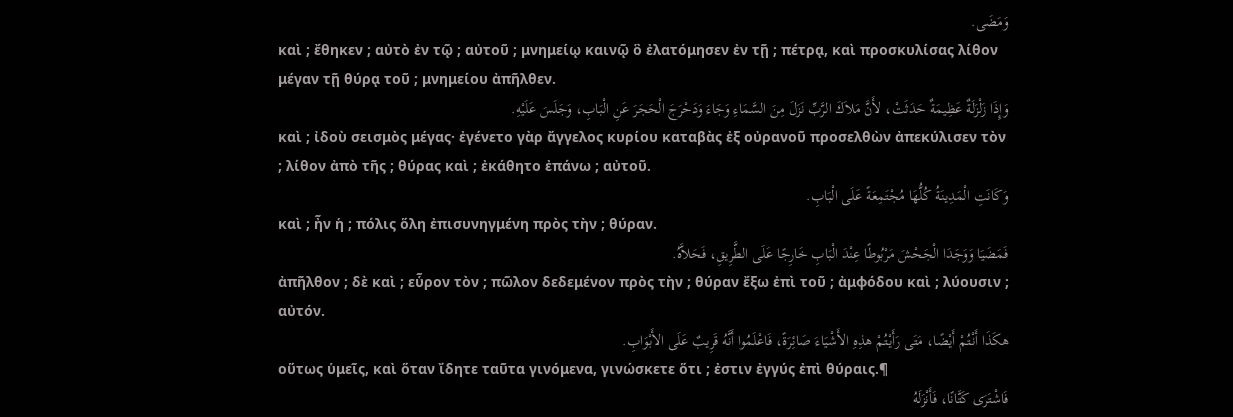وَمَضَى.
καὶ ; ἔθηκεν ; αὐτὸ ἐν τῷ ; αὐτοῦ ; μνημείῳ καινῷ ὃ ἐλατόμησεν ἐν τῇ ; πέτρᾳ, καὶ προσκυλίσας λίθον μέγαν τῇ θύρᾳ τοῦ ; μνημείου ἀπῆλθεν.
وَإِذَا زَلْزَلَةٌ عَظِيمَةٌ حَدَثَتْ، لأَنَّ مَلاَكَ الرَّبِّ نَزَلَ مِنَ السَّمَاءِ وَجَاءَ وَدَحْرَجَ الْحَجَرَ عَنِ الْبَابِ، وَجَلَسَ عَلَيْهِ.
καὶ ; ἰδοὺ σεισμὸς μέγας· ἐγένετο γὰρ ἄγγελος κυρίου καταβὰς ἐξ οὐρανοῦ προσελθὼν ἀπεκύλισεν τὸν ; λίθον ἀπὸ τῆς ; θύρας καὶ ; ἐκάθητο ἐπάνω ; αὐτοῦ.
وَكَانَتِ الْمَدِينَةُ كُلُّهَا مُجْتَمِعَةً عَلَى الْبَابِ.
καὶ ; ἦν ἡ ; πόλις ὅλη ἐπισυνηγμένη πρὸς τὴν ; θύραν.
فَمَضَيَا وَوَجَدَا الْجَحْشَ مَرْبُوطًا عِنْدَ الْبَابِ خَارِجًا عَلَى الطَّرِيقِ، فَحَلاَّهُ.
ἀπῆλθον ; δὲ καὶ ; εὗρον τὸν ; πῶλον δεδεμένον πρὸς τὴν ; θύραν ἔξω ἐπὶ τοῦ ; ἀμφόδου καὶ ; λύουσιν ; αὐτόν.
هكَذَا أَنْتُمْ أَيْضًا، مَتَى رَأَيْتُمْ هذِهِ الأَشْيَاءَ صَائِرَةً، فَاعْلَمُوا أَنَّهُ قَرِيبٌ عَلَى الأَبْوَابِ.
οὕτως ὑμεῖς, καὶ ὅταν ἴδητε ταῦτα γινόμενα, γινώσκετε ὅτι ; ἐστιν ἐγγύς ἐπὶ θύραις.¶
فَاشْتَرَى كَتَّانًا، فَأَنْزَلَهُ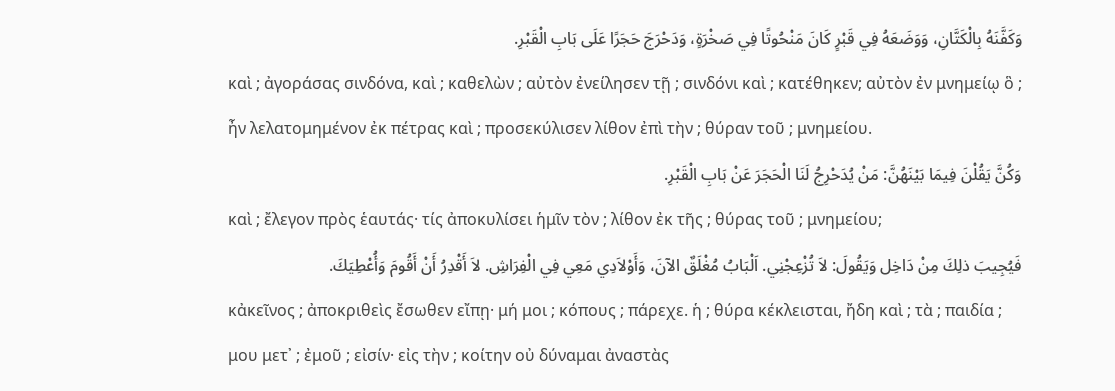وَكَفَّنَهُ بِالْكَتَّانِ، وَوَضَعَهُ فِي قَبْرٍ كَانَ مَنْحُوتًا فِي صَخْرَةٍ، وَدَحْرَجَ حَجَرًا عَلَى بَابِ الْقَبْرِ.
καὶ ; ἀγοράσας σινδόνα, καὶ ; καθελὼν ; αὐτὸν ἐνείλησεν τῇ ; σινδόνι καὶ ; κατέθηκεν; αὐτὸν ἐν μνημείῳ ὃ ; ἦν λελατομημένον ἐκ πέτρας καὶ ; προσεκύλισεν λίθον ἐπὶ τὴν ; θύραν τοῦ ; μνημείου.
وَكُنَّ يَقُلْنَ فِيمَا بَيْنَهُنَّ: مَنْ يُدَحْرِجُ لَنَا الْحَجَرَ عَنْ بَابِ الْقَبْرِ.
καὶ ; ἔλεγον πρὸς ἑαυτάς· τίς ἀποκυλίσει ἡμῖν τὸν ; λίθον ἐκ τῆς ; θύρας τοῦ ; μνημείου;
فَيُجِيبَ ذلِكَ مِنْ دَاخِل وَيَقُولَ: لاَ تُزْعِجْنِي. اَلْبَابُ مُغْلَقٌ الآنَ، وَأَوْلاَدِي مَعِي فِي الْفِرَاشِ. لاَ أَقْدِرُ أَنْ أَقُومَ وَأُعْطِيَكَ.
κἀκεῖνος ; ἀποκριθεὶς ἔσωθεν εἴπῃ· μή μοι ; κόπους ; πάρεχε. ἡ ; θύρα κέκλεισται, ἤδη καὶ ; τὰ ; παιδία ; μου μετ᾽ ; ἐμοῦ ; εἰσίν· εἰς τὴν ; κοίτην οὐ δύναμαι ἀναστὰς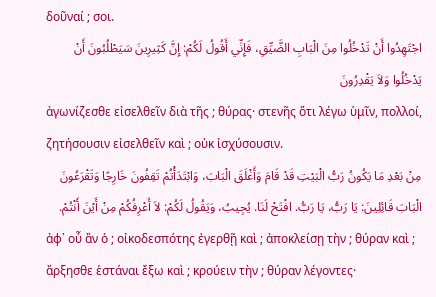δοῦναί ; σοι.
اجْتَهِدُوا أَنْ تَدْخُلُوا مِنَ الْبَابِ الضَّيِّقِ، فَإِنِّي أَقُولُ لَكُمْ: إِنَّ كَثِيرِينَ سَيَطْلُبُونَ أَنْ يَدْخُلُوا وَلاَ يَقْدِرُونَ
ἀγωνίζεσθε εἰσελθεῖν διὰ τῆς ; θύρας· στενῆς ὅτι λέγω ὑμῖν, πολλοί, ζητήσουσιν εἰσελθεῖν καὶ ; οὐκ ἰσχύσουσιν.
مِنْ بَعْدِ مَا يَكُونُ رَبُّ الْبَيْتِ قَدْ قَامَ وَأَغْلَقَ الْبَابَ، وَابْتَدَأْتُمْ تَقِفُونَ خَارِجًا وَتَقْرَعُونَ الْبَابَ قَائِلِينَ: يَا رَبُّ، يَا رَبُّ. افْتَحْ لَنَا. يُجِيبُ، وَيَقُولُ لَكُمْ: لاَ أَعْرِفُكُمْ مِنْ أَيْنَ أَنْتُمْ.
ἀφ᾽ οὗ ἂν ὁ ; οἰκοδεσπότης ἐγερθῇ καὶ ; ἀποκλείσῃ τὴν ; θύραν καὶ ; ἄρξησθε ἑστάναι ἔξω καὶ ; κρούειν τὴν ; θύραν λέγοντες·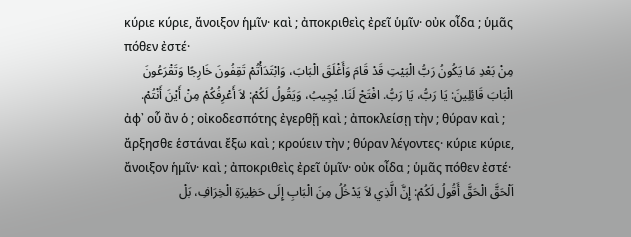κύριε κύριε, ἄνοιξον ἡμῖν· καὶ ; ἀποκριθεὶς ἐρεῖ ὑμῖν· οὐκ οἶδα ; ὑμᾶς πόθεν ἐστέ·
مِنْ بَعْدِ مَا يَكُونُ رَبُّ الْبَيْتِ قَدْ قَامَ وَأَغْلَقَ الْبَابَ، وَابْتَدَأْتُمْ تَقِفُونَ خَارِجًا وَتَقْرَعُونَ الْبَابَ قَائِلِينَ: يَا رَبُّ، يَا رَبُّ. افْتَحْ لَنَا. يُجِيبُ، وَيَقُولُ لَكُمْ: لاَ أَعْرِفُكُمْ مِنْ أَيْنَ أَنْتُمْ.
ἀφ᾽ οὗ ἂν ὁ ; οἰκοδεσπότης ἐγερθῇ καὶ ; ἀποκλείσῃ τὴν ; θύραν καὶ ; ἄρξησθε ἑστάναι ἔξω καὶ ; κρούειν τὴν ; θύραν λέγοντες· κύριε κύριε, ἄνοιξον ἡμῖν· καὶ ; ἀποκριθεὶς ἐρεῖ ὑμῖν· οὐκ οἶδα ; ὑμᾶς πόθεν ἐστέ·
اَلْحَقَّ الْحَقَّ أَقُولُ لَكُمْ: إِنَّ الَّذِي لاَ يَدْخُلُ مِنَ الْبَابِ إِلَى حَظِيرَةِ الْخِرَافِ، بَلْ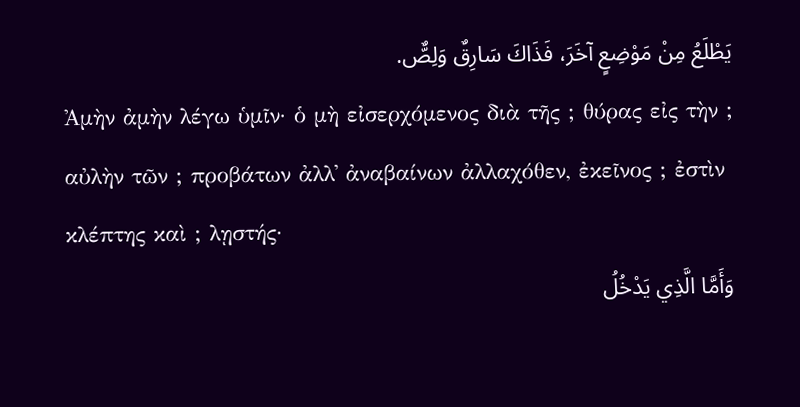يَطْلَعُ مِنْ مَوْضِعٍ آخَرَ، فَذَاكَ سَارِقٌ وَلِصٌّ.
Ἀμὴν ἀμὴν λέγω ὑμῖν· ὁ μὴ εἰσερχόμενος διὰ τῆς ; θύρας εἰς τὴν ; αὐλὴν τῶν ; προβάτων ἀλλ᾽ ἀναβαίνων ἀλλαχόθεν, ἐκεῖνος ; ἐστὶν κλέπτης καὶ ; λῃστής·
وَأَمَّا الَّذِي يَدْخُلُ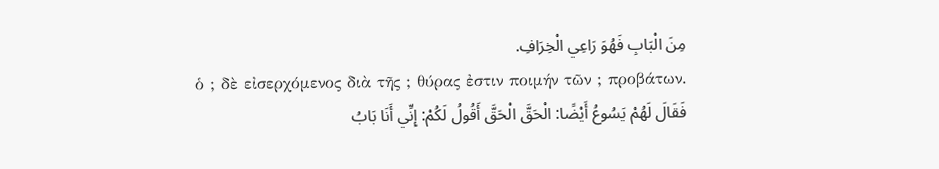مِنَ الْبَابِ فَهُوَ رَاعِي الْخِرَافِ.
ὁ ; δὲ εἰσερχόμενος διὰ τῆς ; θύρας ἐστιν ποιμήν τῶν ; προβάτων.
فَقَالَ لَهُمْ يَسُوعُ أَيْضًا: الْحَقَّ الْحَقَّ أَقُولُ لَكُمْ: إِنِّي أَنَا بَابُ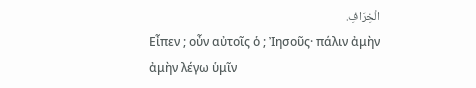الْخِرَافِ.
Εἶπεν ; οὖν αὐτοῖς ὁ ; Ἰησοῦς· πάλιν ἀμὴν ἀμὴν λέγω ὑμῖν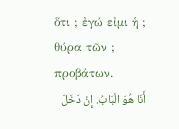ὅτι ; ἐγώ εἰμι ἡ ; θύρα τῶν ; προβάτων.
أَنَا هُوَ الْبَابُ. إِنْ دَخَلَ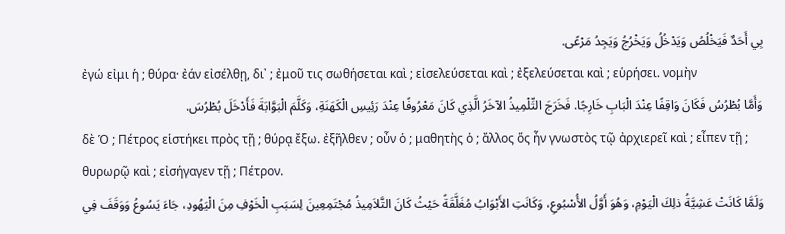بِي أَحَدٌ فَيَخْلُصُ وَيَدْخُلُ وَيَخْرُجُ وَيَجِدُ مَرْعًى.
ἐγώ εἰμι ἡ ; θύρα· ἐάν εἰσέλθῃ, δι᾽ ; ἐμοῦ τις σωθήσεται καὶ ; εἰσελεύσεται καὶ ; ἐξελεύσεται καὶ ; εὑρήσει. νομὴν
وَأَمَّا بُطْرُسُ فَكَانَ وَاقِفًا عِنْدَ الْبَابِ خَارِجًا. فَخَرَجَ التِّلْمِيذُ الآخَرُ الَّذِي كَانَ مَعْرُوفًا عِنْدَ رَئِيسِ الْكَهَنَةِ، وَكَلَّمَ الْبَوَّابَةَ فَأَدْخَلَ بُطْرُسَ.
δὲ Ὁ ; Πέτρος εἱστήκει πρὸς τῇ ; θύρᾳ ἔξω. ἐξῆλθεν ; οὖν ὁ ; μαθητὴς ὁ ; ἄλλος ὅς ἦν γνωστὸς τῷ ἀρχιερεῖ καὶ ; εἶπεν τῇ ; θυρωρῷ καὶ ; εἰσήγαγεν τῇ ; Πέτρον.
وَلَمَّا كَانَتْ عَشِيَّةُ ذلِكَ الْيَوْمِ، وَهُوَ أَوَّلُ الأُسْبُوعِ، وَكَانَتِ الأَبْوَابُ مُغَلَّقَةً حَيْثُ كَانَ التَّلاَمِيذُ مُجْتَمِعِينَ لِسَبَبِ الْخَوْفِ مِنَ الْيَهُودِ، جَاءَ يَسُوعُ وَوَقَفَ فِي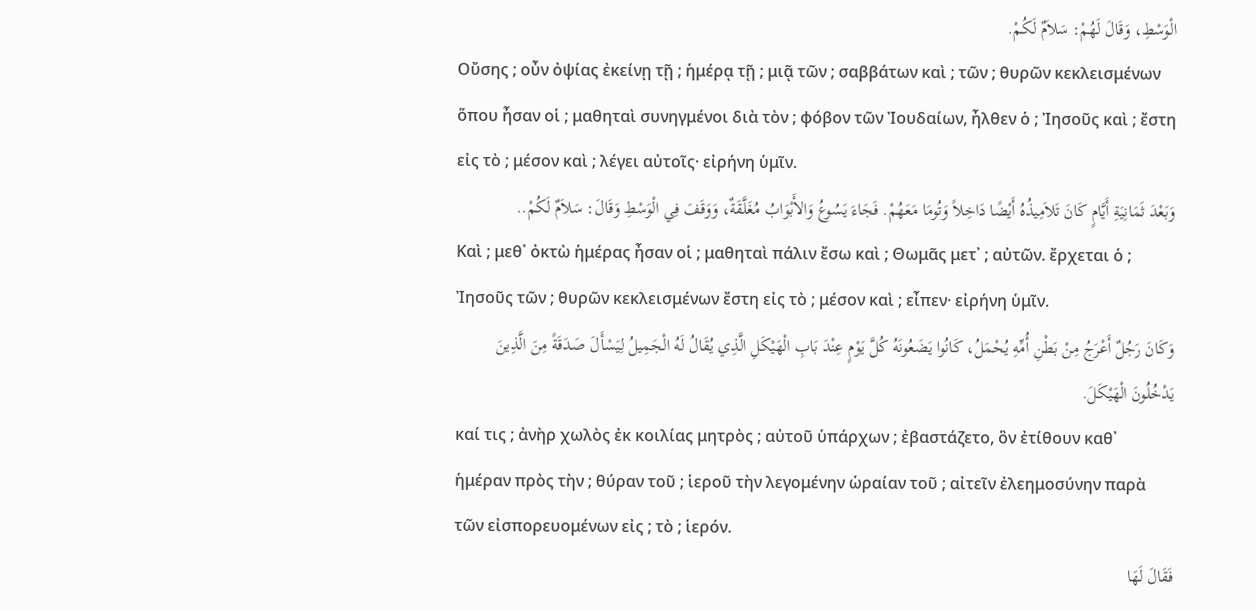الْوَسْطِ، وَقَالَ لَهُمْ: سَلاَمٌ لَكُمْ.
Οὔσης ; οὖν ὀψίας ἐκείνῃ τῇ ; ἡμέρᾳ τῇ ; μιᾷ τῶν ; σαββάτων καὶ ; τῶν ; θυρῶν κεκλεισμένων ὅπου ἦσαν οἱ ; μαθηταὶ συνηγμένοι διὰ τὸν ; φόβον τῶν Ἰουδαίων, ἦλθεν ὁ ; Ἰησοῦς καὶ ; ἔστη εἰς τὸ ; μέσον καὶ ; λέγει αὐτοῖς· εἰρήνη ὑμῖν.
وَبَعْدَ ثَمَانِيَةِ أَيَّامٍ كَانَ تَلاَمِيذُهُ أَيْضًا دَاخِلاً وَتُومَا مَعَهُمْ. فَجَاءَ يَسُوعُ وَالأَبْوَابُ مُغَلَّقَةٌ، وَوَقَفَ فِي الْوَسْطِ وَقَالَ: سَلاَمٌ لَكُمْ..
Καὶ ; μεθ᾽ ὀκτὼ ἡμέρας ἦσαν οἱ ; μαθηταὶ πάλιν ἔσω καὶ ; Θωμᾶς μετ᾽ ; αὐτῶν. ἔρχεται ὁ ; Ἰησοῦς τῶν ; θυρῶν κεκλεισμένων ἔστη εἰς τὸ ; μέσον καὶ ; εἶπεν· εἰρήνη ὑμῖν.
وَكَانَ رَجُلٌ أَعْرَجُ مِنْ بَطْنِ أُمِّهِ يُحْمَلُ، كَانُوا يَضَعُونَهُ كُلَّ يَوْمٍ عِنْدَ بَابِ الْهَيْكَلِ الَّذِي يُقَالُ لَهُ الْجَمِيلُ لِيَسْأَلَ صَدَقَةً مِنَ الَّذِينَ يَدْخُلُونَ الْهَيْكَلَ.
καί τις ; ἀνὴρ χωλὸς ἐκ κοιλίας μητρὸς ; αὐτοῦ ὑπάρχων ; ἐβαστάζετο, ὃν ἐτίθουν καθ᾽ ἡμέραν πρὸς τὴν ; θύραν τοῦ ; ἱεροῦ τὴν λεγομένην ὡραίαν τοῦ ; αἰτεῖν ἐλεημοσύνην παρὰ τῶν εἰσπορευομένων εἰς ; τὸ ; ἱερόν.
فَقَالَ لَهَا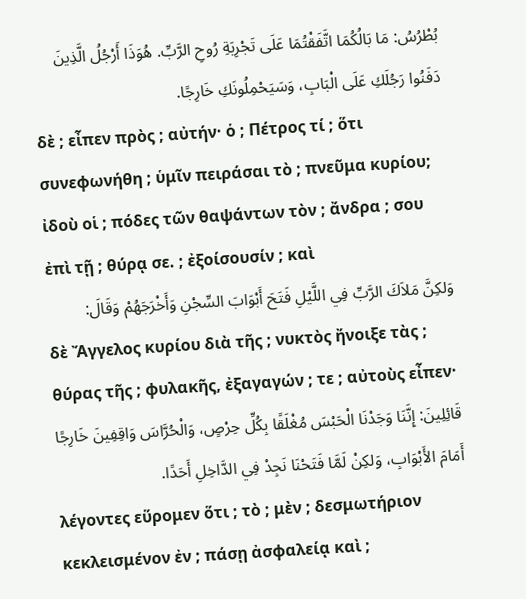بُطْرُسُ: مَا بَالُكُمَا اتَّفَقْتُمَا عَلَى تَجْرِبَةِ رُوحِ الرَّبِّ. هُوَذَا أَرْجُلُ الَّذِينَ دَفَنُوا رَجُلَكِ عَلَى الْبَابِ، وَسَيَحْمِلُونَكِ خَارِجًا.
δὲ ; εἶπεν πρὸς ; αὐτήν· ὁ ; Πέτρος τί ; ὅτι συνεφωνήθη ; ὑμῖν πειράσαι τὸ ; πνεῦμα κυρίου; ἰδοὺ οἱ ; πόδες τῶν θαψάντων τὸν ; ἄνδρα ; σου ἐπὶ τῇ ; θύρᾳ σε. ; ἐξοίσουσίν ; καὶ
وَلكِنَّ مَلاَكَ الرَّبِّ فِي اللَّيْلِ فَتَحَ أَبْوَابَ السِّجْنِ وَأَخْرَجَهُمْ وَقَالَ:
δὲ Ἄγγελος κυρίου διὰ τῆς ; νυκτὸς ἤνοιξε τὰς ; θύρας τῆς ; φυλακῆς, ἐξαγαγών ; τε ; αὐτοὺς εἶπεν·
قَائِلِينَ: إِنَّنَا وَجَدْنَا الْحَبْسَ مُغْلَقًا بِكُلِّ حِرْصٍ، وَالْحُرَّاسَ وَاقِفِينَ خَارِجًا أَمَامَ الأَبْوَابِ، وَلكِنْ لَمَّا فَتَحْنَا نَجِدْ فِي الدَّاخِلِ أَحَدًا.
λέγοντες εὕρομεν ὅτι ; τὸ ; μὲν ; δεσμωτήριον κεκλεισμένον ἐν ; πάσῃ ἀσφαλείᾳ καὶ ;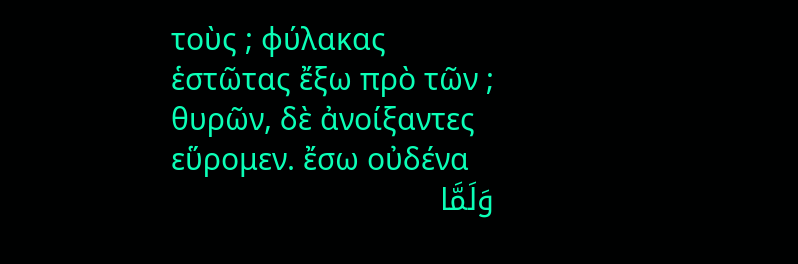τοὺς ; φύλακας ἑστῶτας ἔξω πρὸ τῶν ; θυρῶν, δὲ ἀνοίξαντες εὕρομεν. ἔσω οὐδένα
وَلَمَّا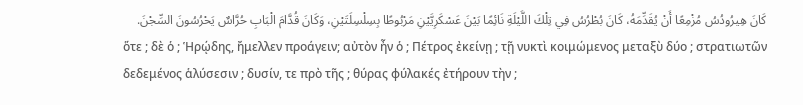كَانَ هِيرُودُسُ مُزْمِعًا أَنْ يُقَدِّمَهُ، كَانَ بُطْرُسُ فِي تِلْكَ اللَّيْلَةِ نَائِمًا بَيْنَ عَسْكَرِيَّيْنِ مَرْبُوطًا بِسِلْسِلَتَيْنِ، وَكَانَ قُدَّامَ الْبَابِ حُرَّاسٌ يَحْرُسُونَ السِّجْنَ.
ὅτε ; δὲ ὁ ; Ἡρῴδης, ἤμελλεν προάγειν; αὐτὸν ἦν ὁ ; Πέτρος ἐκείνῃ ; τῇ νυκτὶ κοιμώμενος μεταξὺ δύο ; στρατιωτῶν δεδεμένος ἁλύσεσιν ; δυσίν, τε πρὸ τῆς ; θύρας φύλακές ἐτήρουν τὴν ;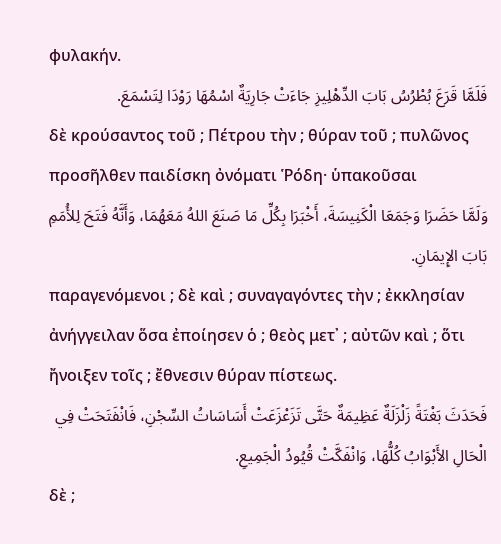φυλακήν.
فَلَمَّا قَرَعَ بُطْرُسُ بَابَ الدِّهْلِيزِ جَاءَتْ جَارِيَةٌ اسْمُهَا رَوْدَا لِتَسْمَعَ.
δὲ κρούσαντος τοῦ ; Πέτρου τὴν ; θύραν τοῦ ; πυλῶνος προσῆλθεν παιδίσκη ὀνόματι Ῥόδη· ὑπακοῦσαι
وَلَمَّا حَضَرَا وَجَمَعَا الْكَنِيسَةَ، أَخْبَرَا بِكُلِّ مَا صَنَعَ اللهُ مَعَهُمَا، وَأَنَّهُ فَتَحَ لِلأُمَمِ بَابَ الإِيمَانِ.
παραγενόμενοι ; δὲ καὶ ; συναγαγόντες τὴν ; ἐκκλησίαν ἀνήγγειλαν ὅσα ἐποίησεν ὁ ; θεὸς μετ᾽ ; αὐτῶν καὶ ; ὅτι ἤνοιξεν τοῖς ; ἔθνεσιν θύραν πίστεως.
فَحَدَثَ بَغْتَةً زَلْزَلَةٌ عَظِيمَةٌ حَتَّى تَزَعْزَعَتْ أَسَاسَاتُ السِّجْنِ، فَانْفَتَحَتْ فِي الْحَالِ الأَبْوَابُ كُلُّهَا، وَانْفَكَّتْ قُيُودُ الْجَمِيعِ.
δὲ ;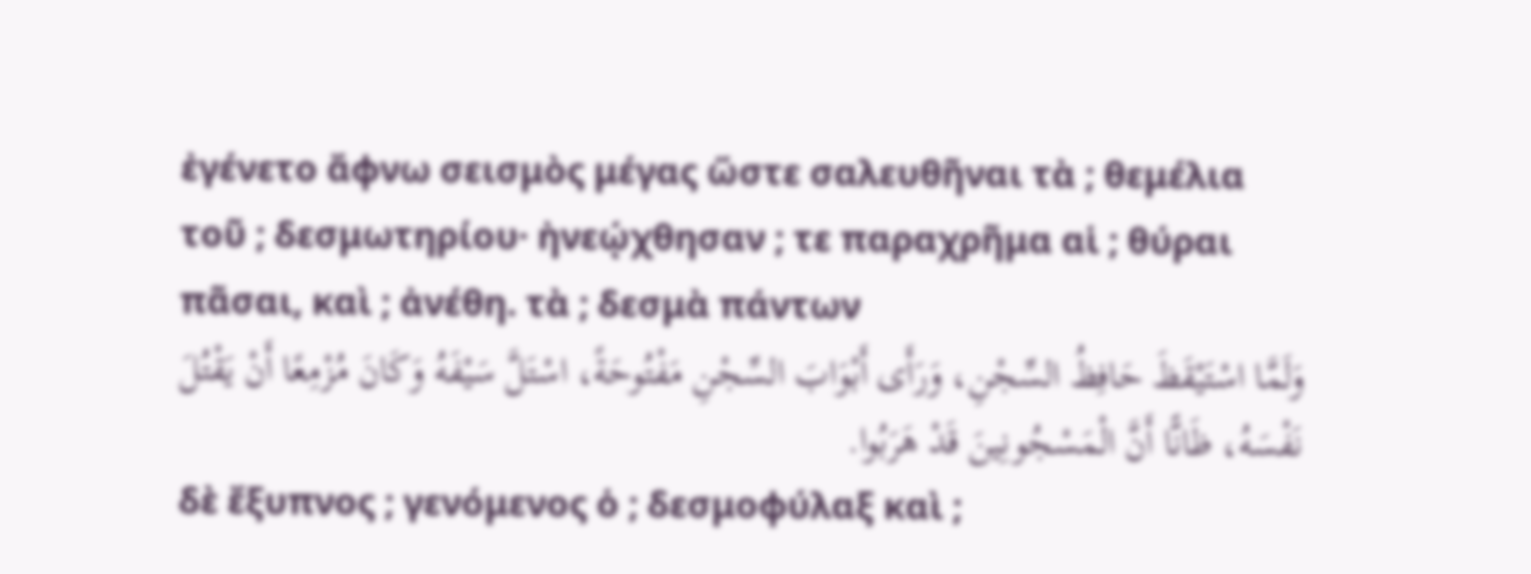ἐγένετο ἄφνω σεισμὸς μέγας ὥστε σαλευθῆναι τὰ ; θεμέλια τοῦ ; δεσμωτηρίου· ἠνεῴχθησαν ; τε παραχρῆμα αἱ ; θύραι πᾶσαι, καὶ ; ἀνέθη. τὰ ; δεσμὰ πάντων
وَلَمَّا اسْتَيْقَظَ حَافِظُ السِّجْنِ، وَرَأَى أَبْوَابَ السِّجْنِ مَفْتُوحَةً، اسْتَلَّ سَيْفَهُ وَكَانَ مُزْمِعًا أَنْ يَقْتُلَ نَفْسَهُ، ظَانًّا أَنَّ الْمَسْجُونِينَ قَدْ هَرَبُوا.
δὲ ἔξυπνος ; γενόμενος ὁ ; δεσμοφύλαξ καὶ ;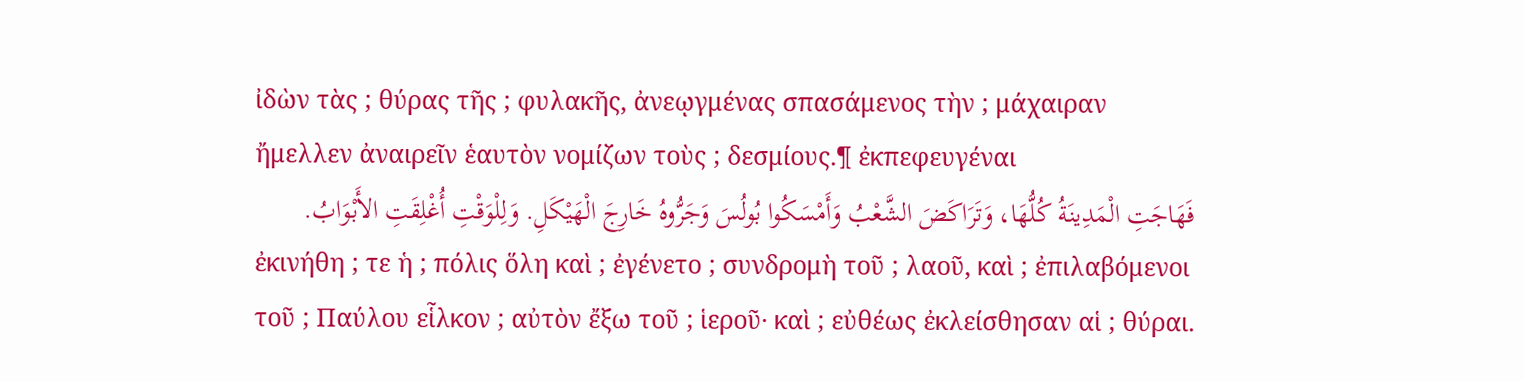ἰδὼν τὰς ; θύρας τῆς ; φυλακῆς, ἀνεῳγμένας σπασάμενος τὴν ; μάχαιραν ἤμελλεν ἀναιρεῖν ἑαυτὸν νομίζων τοὺς ; δεσμίους.¶ ἐκπεφευγέναι
فَهَاجَتِ الْمَدِينَةُ كُلُّهَا، وَتَرَاكَضَ الشَّعْبُ وَأَمْسَكُوا بُولُسَ وَجَرُّوهُ خَارِجَ الْهَيْكَلِ. وَلِلْوَقْتِ أُغْلِقَتِ الأَبْوَابُ.
ἐκινήθη ; τε ἡ ; πόλις ὅλη καὶ ; ἐγένετο ; συνδρομὴ τοῦ ; λαοῦ, καὶ ; ἐπιλαβόμενοι τοῦ ; Παύλου εἷλκον ; αὐτὸν ἔξω τοῦ ; ἱεροῦ· καὶ ; εὐθέως ἐκλείσθησαν αἱ ; θύραι.